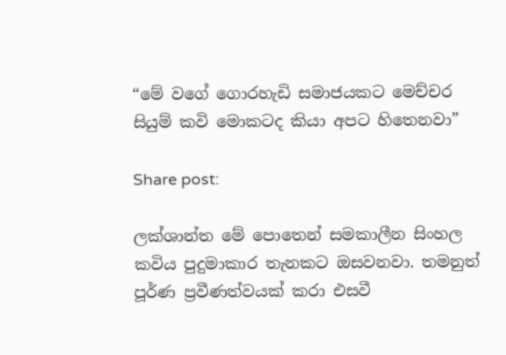“මේ වගේ ගොරහැඩි සමාජයකට මෙච්චර සියුම් කවි මොකටද කියා අපට හිතෙනවා”

Share post:

ලක්ශාන්ත මේ පොතෙන් සමකාලීන සිංහල කවිය පුදුමාකාර තැනකට ඔසවනවා. තමනුත් පූර්ණ ප්‍රවීණත්වයක් කරා එසවී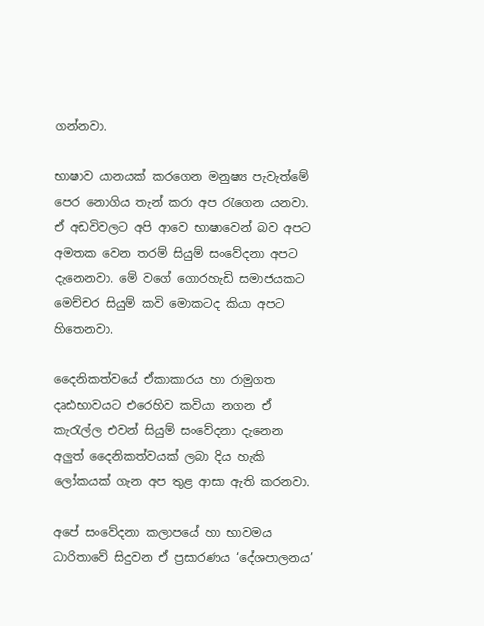ගන්නවා.

භාෂාව යානයක් කරගෙන මනුෂ්‍ය පැවැත්මේ පෙර නොගිය තැන් කරා අප රැගෙන යනවා. ඒ අඩවිවලට අපි ආවෙ භාෂාවෙන් බව අපට අමතක වෙන තරම් සියුම් සංවේදනා අපට දැනෙනවා. මේ වගේ ගොරහැඩි සමාජයකට මෙච්චර සියුම් කවි මොකටද කියා අපට හිතෙනවා.

දෛනිකත්වයේ ඒකාකාරය හා රාමුගත දෘඪභාවයට එරෙහිව කවියා නගන ඒ කැරැල්ල එවන් සියුම් සංවේදනා දැනෙන අලුත් දෛනිකත්වයක් ලබා දිය හැකි ලෝකයක් ගැන අප තුළ ආසා ඇති කරනවා.

අපේ සංවේදනා කලාපයේ හා භාවමය ධාරිතාවේ සිදුවන ඒ ප්‍රසාරණය ‘දේශපාලනය’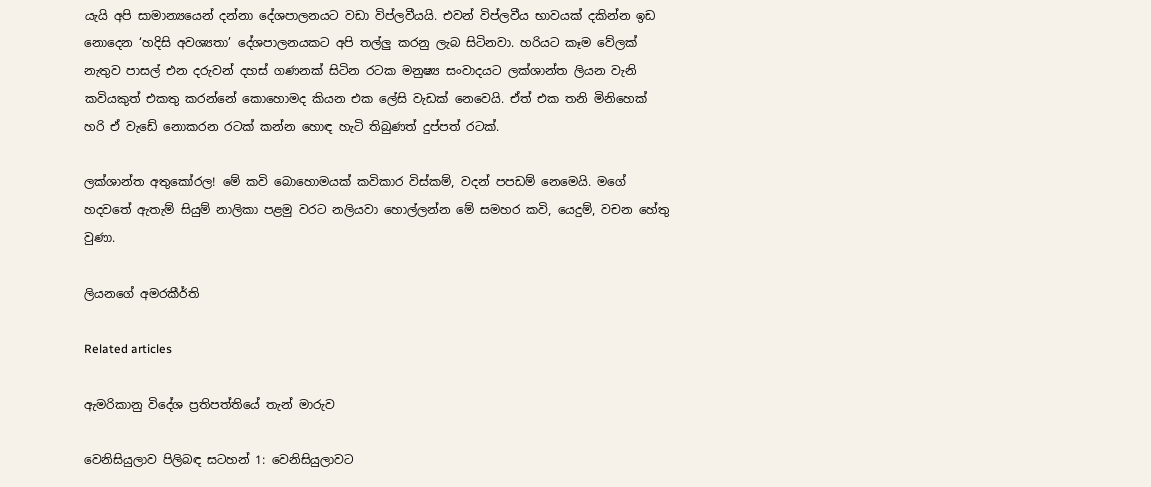යැයි අපි සාමාන්‍යයෙන් දන්නා දේශපාලනයට වඩා විප්ලවීයයි. එවන් විප්ලවීය භාවයක් දකින්න ඉඩ නොදෙන ‘හදිසි අවශ්‍යතා’ දේශපාලනයකට අපි තල්ලු කරනු ලැබ සිටිනවා. හරියට කෑම වේලක් නැතුව පාසල් එන දරුවන් දහස් ගණනක් සිටින රටක මනුෂ්‍ය සංවාදයට ලක්ශාන්ත ලියන වැනි කවියකුත් එකතු කරන්නේ කොහොමද කියන එක ලේසි වැඩක් නෙවෙයි. ඒත් එක තනි මිනිහෙක් හරි ඒ වැඩේ නොකරන රටක් කන්න හොඳ හැටි තිබුණත් දුප්පත් රටක්.

ලක්ශාන්ත අතුකෝරල! මේ කවි බොහොමයක් කවිකාර විස්කම්, වදන් පපඩම් නෙමෙයි. මගේ හදවතේ ඇතැම් සියුම් නාලිකා පළමු වරට නලියවා හොල්ලන්න මේ සමහර කවි, යෙදුම්, වචන හේතු වුණා.

ලියනගේ අමරකීර්ති

Related articles

ඇමරිකානු විදේශ ප්‍රතිපත්තියේ තැන් මාරුව

වෙනිසියුලාව පිලිබඳ සටහන් 1: වෙනිසියුලාවට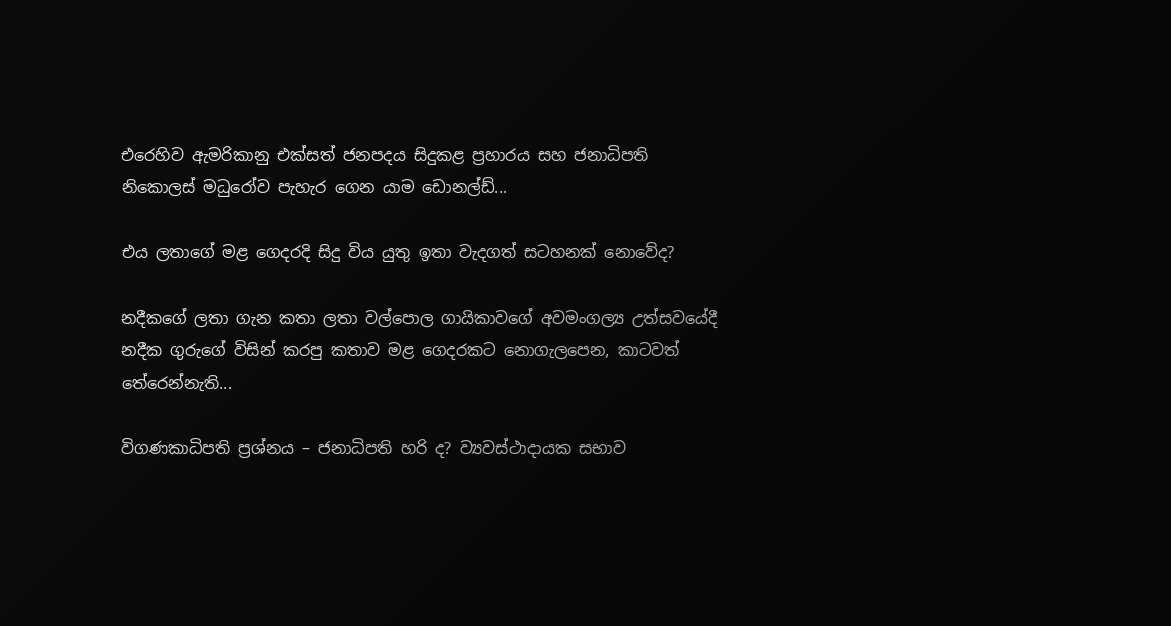එරෙහිව ඇමරිකානු එක්සත් ජනපදය සිදුකළ ප්‍රහාරය සහ ජනාධිපති නිකොලස් මධුරෝව පැහැර ගෙන යාම ඩොනල්ඩ්...

එය ලතාගේ මළ ගෙදරදි සිදු විය යුතු ඉතා වැදගත් සටහනක් නොවේද?

නදීකගේ ලතා ගැන කතා ලතා වල්පොල ගායිකාවගේ අවමංගල්‍ය උත්සවයේදී නදීක ගුරුගේ විසින් කරපු කතාව මළ ගෙදරකට නොගැලපෙන, කාටවත් තේරෙන්නැති...

විගණකාධිපති ප්‍රශ්නය – ජනාධිපති හරි ද? ව්‍යවස්ථාදායක සභාව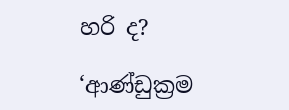හරි ද?

‘ආණ්ඩුක්‍රම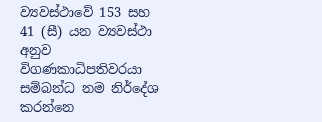ව්‍යවස්ථාවේ 153 සහ 41 (සී) යන ව්‍යවස්ථා අනුව විගණකාධිපතිවරයා සම්බන්ධ නම නිර්දේශ කරන්නෙ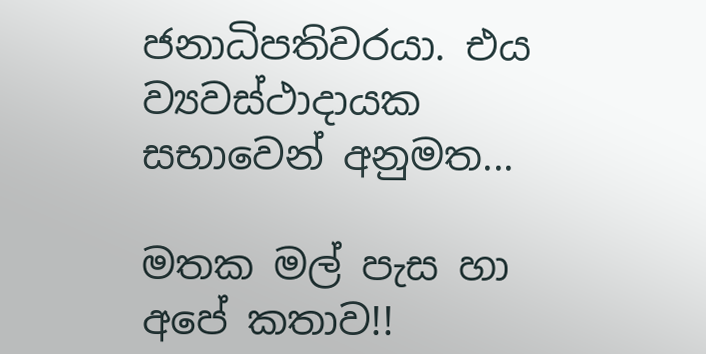ජනාධිපතිවරයා. එය ව්‍යවස්ථාදායක සභාවෙන් අනුමත...

මතක මල් පැස හා අපේ කතාව!!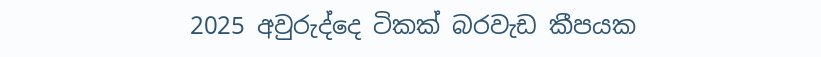2025 අවුරුද්දෙ ටිකක් බරවැඩ කීපයක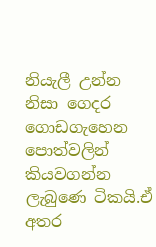නියැලී උන්න නිසා ගෙදර ගොඩගැහෙන පොත්වලින් කියවගන්න ලැබුණෙ ටිකයි.ඒ අතර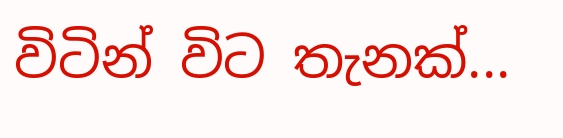විටින් විට තැනක්...